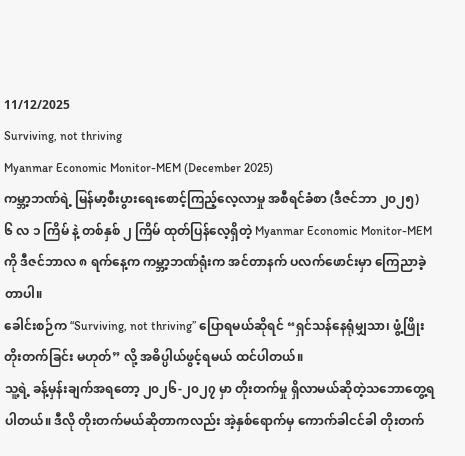11/12/2025
Surviving, not thriving
Myanmar Economic Monitor-MEM (December 2025)
ကမ္ဘာ့ဘဏ်ရဲ့ မြန်မာ့စီးပွားရေးစောင့်ကြည့်လေ့လာမှု အစီရင်ခံစာ (ဒီဇင်ဘာ ၂၀၂၅)
၆ လ ၁ ကြိမ် နဲ့ တစ်နှစ် ၂ ကြိမ် ထုတ်ပြန်လေ့ရှိတဲ့ Myanmar Economic Monitor-MEM ကို ဒီဇင်ဘာလ ၈ ရက်နေ့က ကမ္ဘာ့ဘဏ်ရုံးက အင်တာနက် ပလက်ဖောင်းမှာ ကြေညာခဲ့တာပါ။
ခေါင်းစဉ်က “Surviving, not thriving” ပြောရမယ်ဆိုရင် “ရှင်သန်နေရုံမျှသာ၊ ဖွံ့ဖြိုးတိုးတက်ခြင်း မဟုတ်” လို့ အဓိပ္ပါယ်ဖွင့်ရမယ် ထင်ပါတယ်။
သူ့ရဲ့ ခန့်မှန်းချက်အရတော့ ၂၀၂၆-၂၀၂၇ မှာ တိုးတက်မှု ရှိလာမယ်ဆိုတဲ့သဘောတွေ့ရပါတယ်။ ဒီလို တိုးတက်မယ်ဆိုတာကလည်း အဲ့နှစ်ရောက်မှ ကောက်ခါငင်ခါ တိုးတက်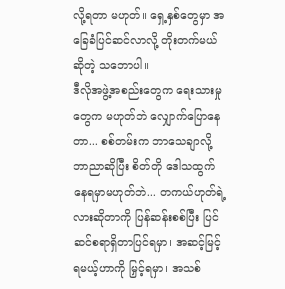လို့ရတာ မဟုတ်။ ရှေ့နှစ်တွေမှာ အခြေခံပြင်ဆင်လာလို့ တိုးတက်မယ်ဆိုတဲ့ သဘောပါ။
ဒီလိုအဖွဲ့အစည်းတွေက ရေးသားမှုတွေက မဟုတ်ဘဲ လျှောက်ပြောနေတာ... စစ်တမ်းက ဘာသေချာလို့ ဘာညာဆိုပြီး စိတ်တို ဒေါသထွက်နေရမှာမဟုတ်ဘဲ... တကယ်ဟုတ်ရဲ့လားဆိုတာကို ပြန်ဆန်းစစ်ပြီး ပြင်ဆင်စရာရှိတာပြင်ရမှာ၊ အဆင့်မြင့်ရမယ့်ဟာကို မြှင့်ရမှာ၊ အသစ်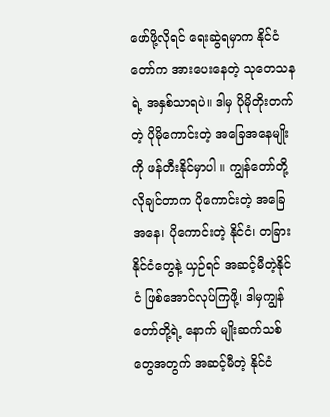ဖော်ဖို့လိုရင် ရေးဆွဲရမှာက နိုင်ငံတော်က အားပေးနေတဲ့ သုတေသနရဲ့ အနှစ်သာရပဲ။ ဒါမှ ပိုမိုတိုးတက်တဲ့ ပိုမိုကောင်းတဲ့ အခြေအနေမျိုးကို ဖန်တီးနိုင်မှာပါ ။ ကျွန်တော်တို့ လိုချင်တာက ပိုကောင်းတဲ့ အခြေအနေ၊ ပိုကောင်းတဲ့ နိုင်ငံ၊ တခြားနိုင်ငံတွေနဲ့ ယှဉ်ရင် အဆင့်မီတဲ့နိုင်ငံ ဖြစ်အောင်လုပ်ကြဖို့၊ ဒါမှကျွန်တော်တို့ရဲ့ နောက် မျိုးဆက်သစ်တွေအတွက် အဆင့်မီတဲ့ နိုင်ငံ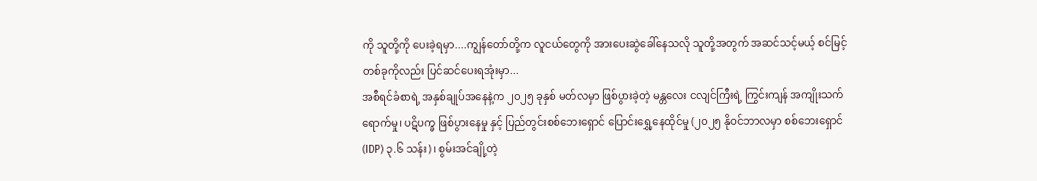ကို သူတို့ကို ပေးခဲ့ရမှာ....ကျွန်တော်တို့က လူငယ်တွေကို အားပေးဆွဲခေါ်နေသလို သူတို့အတွက် အဆင်သင့်မယ့် စင်မြင့်တစ်ခုကိုလည်း ပြင်ဆင်ပေးရအုံးမှာ...
အစီရင်ခံစာရဲ့ အနှစ်ချုပ်အနေနဲ့က ၂၀၂၅ ခုနှစ် မတ်လမှာ ဖြစ်ပွားခဲ့တဲ့ မန္တလေး ငလျင်ကြီးရဲ့ ကြွင်းကျန် အကျိုးသက်ရောက်မှု၊ ပဋိပက္ခ ဖြစ်ပွားနေမှု နှင့် ပြည်တွင်းစစ်ဘေးရှောင် ပြောင်းရွှေ့နေထိုင်မှု (၂၀၂၅ နိုဝင်ဘာလမှာ စစ်ဘေးရှောင် (IDP) ၃.၆ သန်း)၊ စွမ်းအင်ချို့တဲ့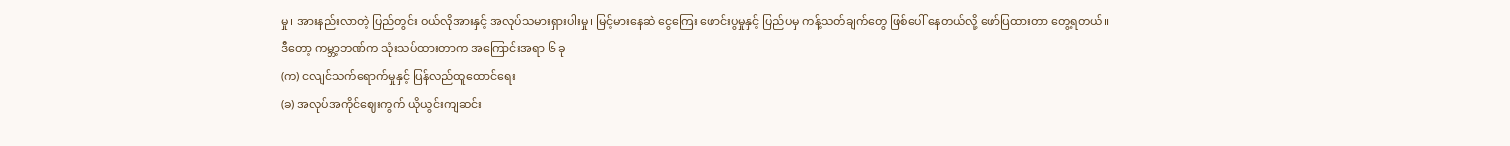မှု၊ အားနည်းလာတဲ့ ပြည်တွင်း ဝယ်လိုအားနှင့် အလုပ်သမားရှားပါးမှု၊ မြင့်မားနေဆဲ ငွေကြေး ဖောင်းပွမှုနှင့် ပြည်ပမှ ကန့်သတ်ချက်တွေ ဖြစ်ပေါ် နေတယ်လို့ ဖော်ပြထားတာ တွေ့ရတယ်။
ဒီတော့ ကမ္ဘာ့ဘဏ်က သုံးသပ်ထားတာက အကြောင်းအရာ ၆ ခု
(က) ငလျင်သက်ရောက်မှုနှင့် ပြန်လည်ထူထောင်ရေး
(ခ) အလုပ်အကိုင်ဈေးကွက် ယိုယွင်းကျဆင်း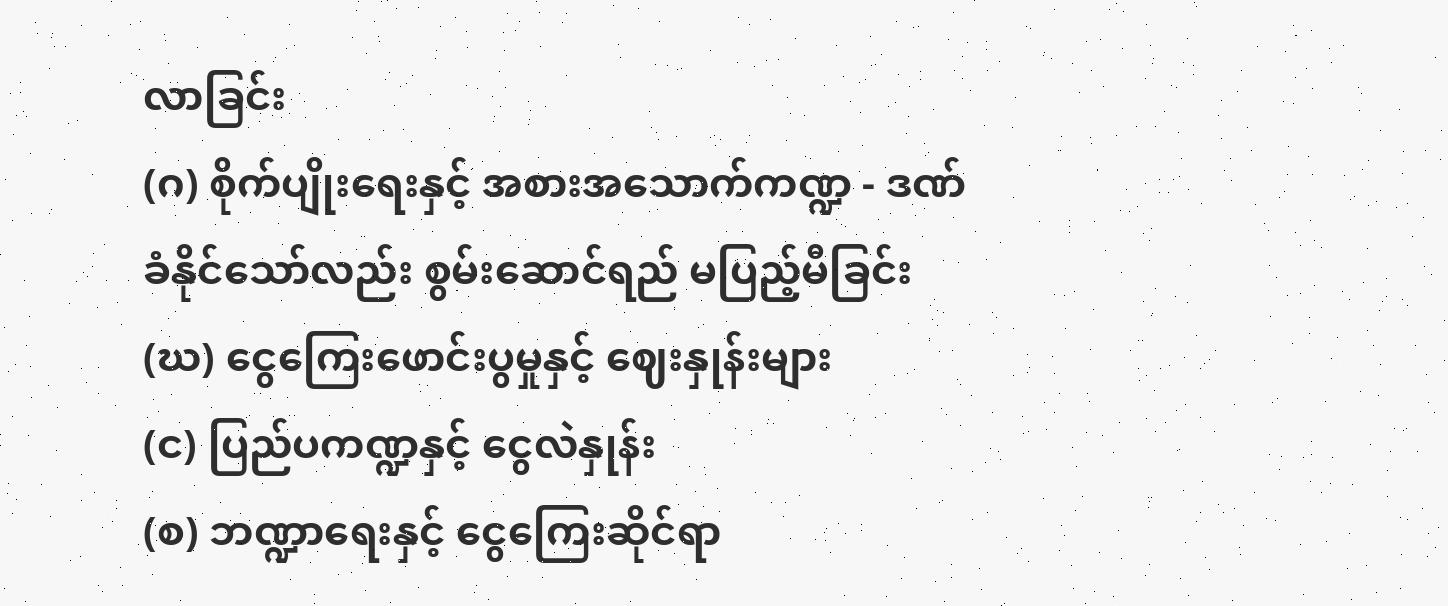လာခြင်း
(ဂ) စိုက်ပျိုးရေးနှင့် အစားအသောက်ကဏ္ဍ - ဒဏ်ခံနိုင်သော်လည်း စွမ်းဆောင်ရည် မပြည့်မီခြင်း
(ဃ) ငွေကြေးဖောင်းပွမှုနှင့် ဈေးနှုန်းများ
(င) ပြည်ပကဏ္ဍနှင့် ငွေလဲနှုန်း
(စ) ဘဏ္ဍာရေးနှင့် ငွေကြေးဆိုင်ရာ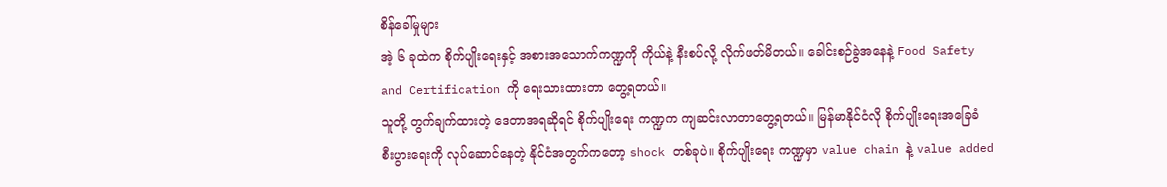စိန်ခေါ်မှုများ
အဲ့ ၆ ခုထဲက စိုက်ပျိုးရေးနှင့် အစားအသောက်ကဏ္ဍကို ကိုယ်နဲ့ နီးစပ်လို့ လိုက်ဖတ်မိတယ်။ ခေါင်းစဉ်ခွဲအနေနဲ့ Food Safety and Certification ကို ရေးသားထားတာ တွေ့ရတယ်။
သူတို့ တွက်ချက်ထားတဲ့ ဒေတာအရဆိုရင် စိုက်ပျိုးရေး ကဏ္ဍက ကျဆင်းလာတာတွေ့ရတယ်။ မြန်မာနိုင်ငံလို စိုက်ပျိုးရေးအခြေခံ စီးပွားရေးကို လုပ်ဆောင်နေတဲ့ နိုင်ငံအတွက်ကတော့ shock တစ်ခုပဲ။ စိုက်ပျိုးရေး ကဏ္ဍမှာ value chain နဲ့ value added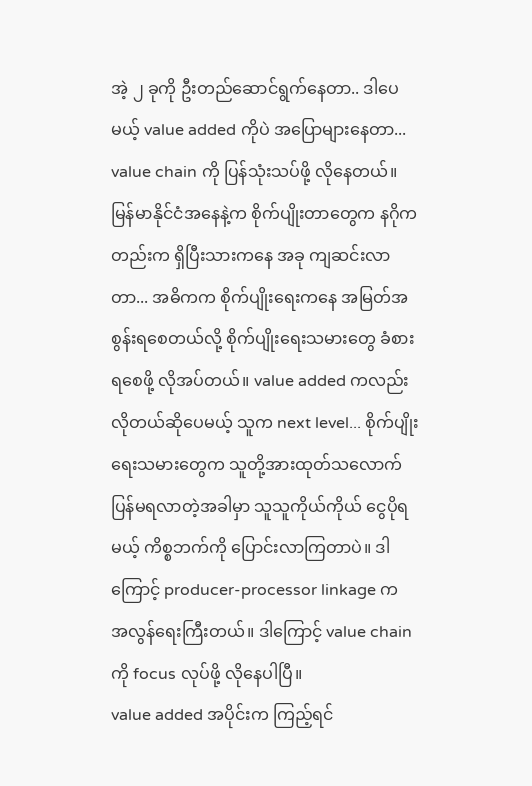အဲ့ ၂ ခုကို ဦးတည်ဆောင်ရွက်နေတာ.. ဒါပေမယ့် value added ကိုပဲ အပြောများနေတာ... value chain ကို ပြန်သုံးသပ်ဖို့ လိုနေတယ်။
မြန်မာနိုင်ငံအနေနဲ့က စိုက်ပျိုးတာတွေက နဂိုကတည်းက ရှိပြီးသားကနေ အခု ကျဆင်းလာတာ... အဓိကက စိုက်ပျိုးရေးကနေ အမြတ်အစွန်းရစေတယ်လို့ စိုက်ပျိုးရေးသမားတွေ ခံစားရစေဖို့ လိုအပ်တယ်။ value added ကလည်း လိုတယ်ဆိုပေမယ့် သူက next level... စိုက်ပျိုးရေးသမားတွေက သူတို့အားထုတ်သလောက် ပြန်မရလာတဲ့အခါမှာ သူသူကိုယ်ကိုယ် ငွေပိုရမယ့် ကိစ္စဘက်ကို ပြောင်းလာကြတာပဲ။ ဒါကြောင့် producer-processor linkage က အလွန်ရေးကြီးတယ်။ ဒါကြောင့် value chain ကို focus လုပ်ဖို့ လိုနေပါပြီ။
value added အပိုင်းက ကြည့်ရင်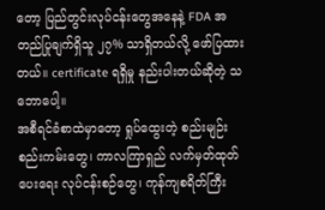တော့ ပြည်တွင်းလုပ်ငန်းတွေအနေနဲ့ FDA အတည်ပြုချက်ရှိသူ ၂၇% သာရှိတယ်လို့ ဖော်ပြထားတယ်။ certificate ရရှိမှု နည်းပါးတယ်ဆိုတဲ့ သဘောပေါ့။
အစီရင်ခံစာထဲမှာတော့ ရှုပ်ထွေးတဲ့ စည်းမျဉ်းစည်းကမ်းတွေ၊ ကာလကြာရှည် လက်မှတ်ထုတ်ပေးရေး လုပ်ငန်းစဉ်တွေ၊ ကုန်ကျစရိတ်ကြီး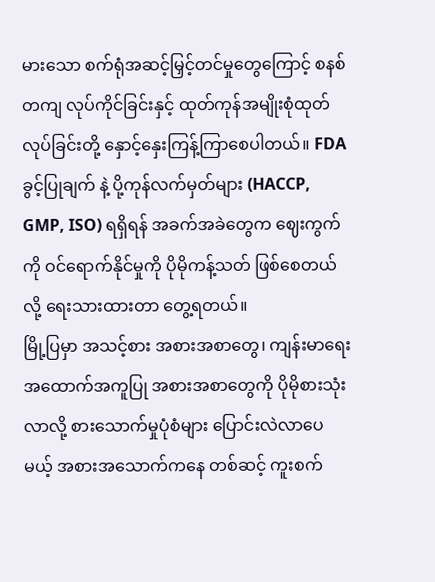မားသော စက်ရုံအဆင့်မြှင့်တင်မှုတွေကြောင့် စနစ်တကျ လုပ်ကိုင်ခြင်းနှင့် ထုတ်ကုန်အမျိုးစုံထုတ်လုပ်ခြင်းတို့ နှောင့်နှေးကြန့်ကြာစေပါတယ်။ FDA ခွင့်ပြုချက် နဲ့ ပို့ကုန်လက်မှတ်များ (HACCP, GMP, ISO) ရရှိရန် အခက်အခဲတွေက ဈေးကွက်ကို ဝင်ရောက်နိုင်မှုကို ပိုမိုကန့်သတ် ဖြစ်စေတယ်လို့ ရေးသားထားတာ တွေ့ရတယ်။
မြို့ပြမှာ အသင့်စား အစားအစာတွေ၊ ကျန်းမာရေး အထောက်အကူပြု အစားအစာတွေကို ပိုမိုစားသုံးလာလို့ စားသောက်မှုပုံစံများ ပြောင်းလဲလာပေမယ့် အစားအသောက်ကနေ တစ်ဆင့် ကူးစက်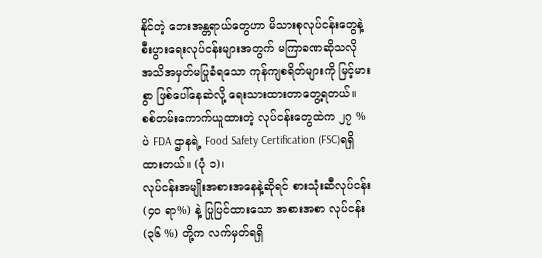နိုင်တဲ့ ဘေးအန္တရာယ်တွေဟာ မိသားစုလုပ်ငန်းတွေနဲ့ စီးပွားရေးလုပ်ငန်းများအတွက် မကြာခဏဆိုသလို အသိအမှတ်မပြုခံရသော ကုန်ကျစရိတ်များကို မြင့်မားစွာ ဖြစ်ပေါ်နေဆဲလို့ ရေးသားထားတာတွေ့ရတယ်။
စစ်တမ်းကောက်ယူထားတဲ့ လုပ်ငန်းတွေထဲက ၂၇ %ပဲ FDA ဌာနရဲ့ Food Safety Certification (FSC)ရရှိထားတယ်။ (ပုံ ၁)၊
လုပ်ငန်းအမျိုးအစားအနေနဲ့ဆိုရင် စားသုံးဆီလုပ်ငန်း (၄၀ ရာ%) နဲ့ ပြုပြင်ထားသော အစားအစာ လုပ်ငန်း (၃၆ %) တို့က လက်မှတ်ရရှိ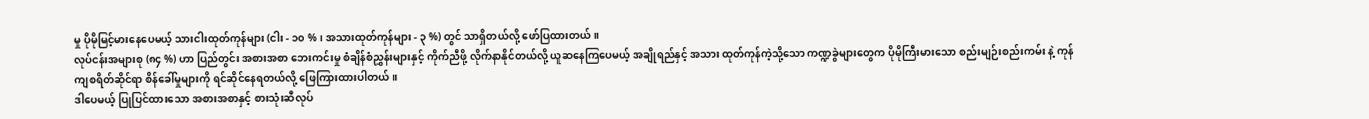မှု ပိုမိုမြင့်မားနေပေမယ့် သားငါးထုတ်ကုန်များ (ငါး - ၁၀ %၊ အသားထုတ်ကုန်များ - ၃ %) တွင် သာရှိတယ်လို့ ဖော်ပြထားတယ်။
လုပ်ငန်းအများစု (၈၄ %) ဟာ ပြည်တွင်း အစားအစာ ဘေးကင်းမှု စံချိန်စံညွှန်းများနှင့် ကိုက်ညီဖို့ လိုက်နာနိုင်တယ်လို့ ယူဆနေကြပေမယ့် အချိုရည်နှင့် အသား ထုတ်ကုန်ကဲ့သို့သော ကဏ္ဍခွဲများတွေက ပိုမိုကြီးမားသော စည်းမျဉ်းစည်းကမ်း နဲ့ ကုန်ကျစရိတ်ဆိုင်ရာ စိန်ခေါ်မှုများကို ရင်ဆိုင်နေရတယ်လို့ ဖြေကြားထားပါတယ်။
ဒါပေမယ့် ပြုပြင်ထားသော အစားအစာနှင့် စားသုံးဆီလုပ်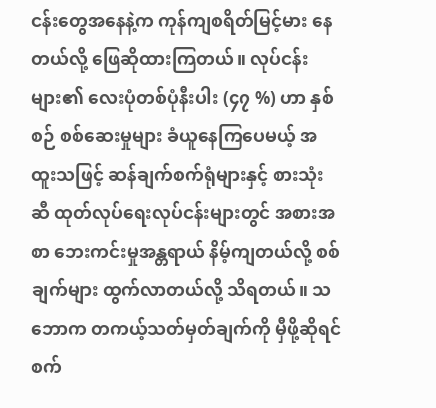ငန်းတွေအနေနဲ့က ကုန်ကျစရိတ်မြင့်မား နေတယ်လို့ ဖြေဆိုထားကြတယ်။ လုပ်ငန်းများ၏ လေးပုံတစ်ပုံနီးပါး (၄၇ %) ဟာ နှစ်စဉ် စစ်ဆေးမှုများ ခံယူနေကြပေမယ့် အထူးသဖြင့် ဆန်ချက်စက်ရုံများနှင့် စားသုံးဆီ ထုတ်လုပ်ရေးလုပ်ငန်းများတွင် အစားအစာ ဘေးကင်းမှုအန္တရာယ် နိမ့်ကျတယ်လို့ စစ်ချက်များ ထွက်လာတယ်လို့ သိရတယ်။ သဘောက တကယ့်သတ်မှတ်ချက်ကို မှီဖို့ဆိုရင် စက်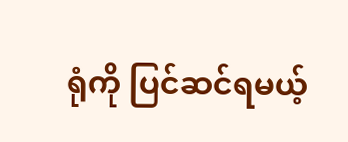ရုံကို ပြင်ဆင်ရမယ့်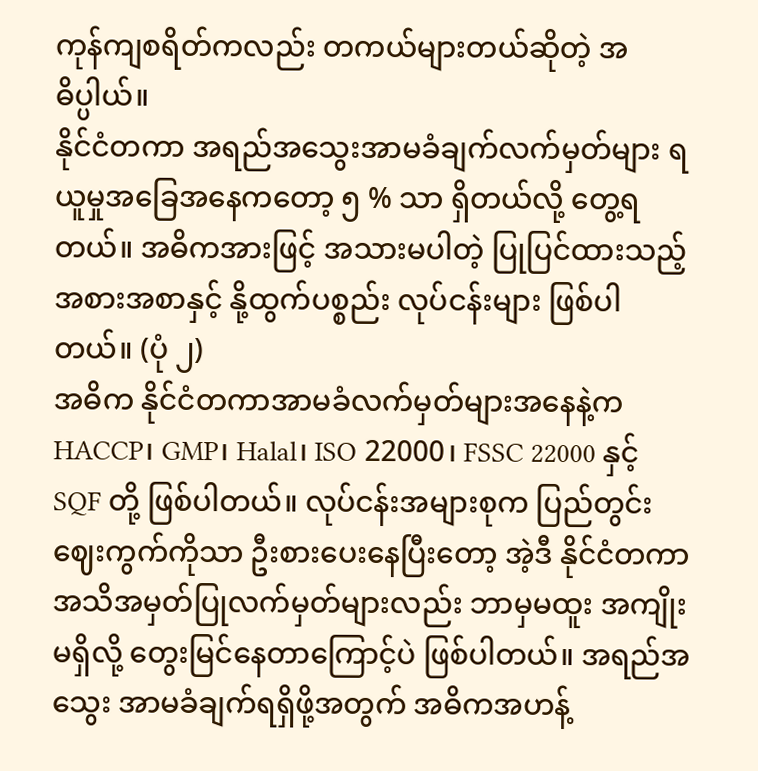ကုန်ကျစရိတ်ကလည်း တကယ်များတယ်ဆိုတဲ့ အဓိပ္ပါယ်။
နိုင်ငံတကာ အရည်အသွေးအာမခံချက်လက်မှတ်များ ရယူမှုအခြေအနေကတော့ ၅ % သာ ရှိတယ်လို့ တွေ့ရတယ်။ အဓိကအားဖြင့် အသားမပါတဲ့ ပြုပြင်ထားသည့် အစားအစာနှင့် နို့ထွက်ပစ္စည်း လုပ်ငန်းများ ဖြစ်ပါတယ်။ (ပုံ ၂)
အဓိက နိုင်ငံတကာအာမခံလက်မှတ်များအနေနဲ့က HACCP၊ GMP၊ Halal၊ ISO 22000၊ FSSC 22000 နှင့် SQF တို့ ဖြစ်ပါတယ်။ လုပ်ငန်းအများစုက ပြည်တွင်းဈေးကွက်ကိုသာ ဦးစားပေးနေပြီးတော့ အဲ့ဒီ နိုင်ငံတကာအသိအမှတ်ပြုလက်မှတ်များလည်း ဘာမှမထူး အကျိုးမရှိလို့ တွေးမြင်နေတာကြောင့်ပဲ ဖြစ်ပါတယ်။ အရည်အသွေး အာမခံချက်ရရှိဖို့အတွက် အဓိကအဟန့်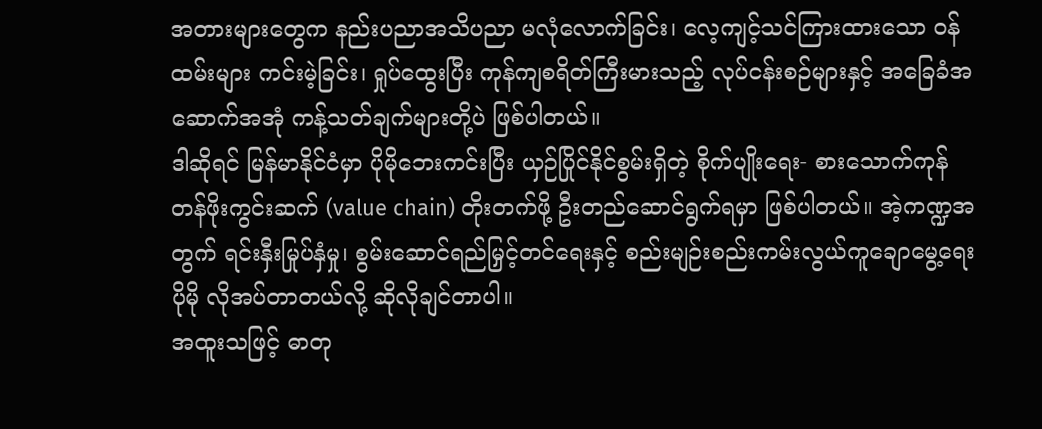အတားများတွေက နည်းပညာအသိပညာ မလုံလောက်ခြင်း၊ လေ့ကျင့်သင်ကြားထားသော ဝန်ထမ်းများ ကင်းမဲ့ခြင်း၊ ရှုပ်ထွေးပြီး ကုန်ကျစရိတ်ကြီးမားသည့် လုပ်ငန်းစဉ်များနှင့် အခြေခံအဆောက်အအုံ ကန့်သတ်ချက်များတို့ပဲ ဖြစ်ပါတယ်။
ဒါဆိုရင် မြန်မာနိုင်ငံမှာ ပိုမိုဘေးကင်းပြီး ယှဉ်ပြိုင်နိုင်စွမ်းရှိတဲ့ စိုက်ပျိုးရေး- စားသောက်ကုန် တန်ဖိုးကွင်းဆက် (value chain) တိုးတက်ဖို့ ဦးတည်ဆောင်ရွက်ရမှာ ဖြစ်ပါတယ်။ အဲ့ကဏ္ဍအတွက် ရင်းနှီးမြုပ်နှံမှု၊ စွမ်းဆောင်ရည်မြှင့်တင်ရေးနှင့် စည်းမျဉ်းစည်းကမ်းလွယ်ကူချောမွေ့ရေး ပိုမို လိုအပ်တာတယ်လို့ ဆိုလိုချင်တာပါ။
အထူးသဖြင့် ဓာတု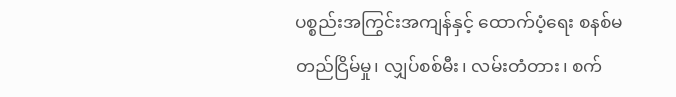ပစ္စည်းအကြွင်းအကျန်နှင့် ထောက်ပံ့ရေး စနစ်မတည်ငြိမ်မှု၊ လျှပ်စစ်မီး၊ လမ်းတံတား၊ စက်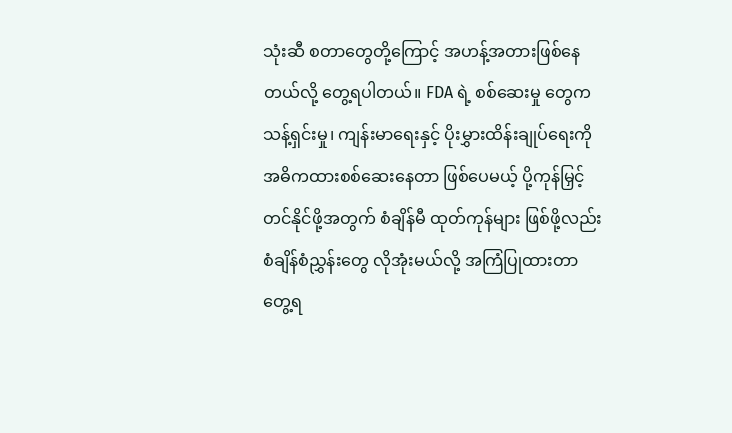သုံးဆီ စတာတွေတို့ကြောင့် အဟန့်အတားဖြစ်နေတယ်လို့ တွေ့ရပါတယ်။ FDA ရဲ့ စစ်ဆေးမှု တွေက သန့်ရှင်းမှု၊ ကျန်းမာရေးနှင့် ပိုးမွှားထိန်းချုပ်ရေးကို အဓိကထားစစ်ဆေးနေတာ ဖြစ်ပေမယ့် ပို့ကုန်မြှင့်တင်နိုင်ဖို့အတွက် စံချိန်မီ ထုတ်ကုန်များ ဖြစ်ဖို့လည်း စံချိန်စံညွှန်းတွေ လိုအုံးမယ်လို့ အကြံပြုထားတာတွေ့ရ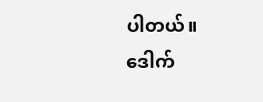ပါတယ်။
ဒေါက်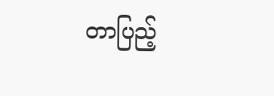တာပြည့်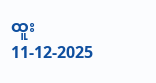ထူး
11-12-2025